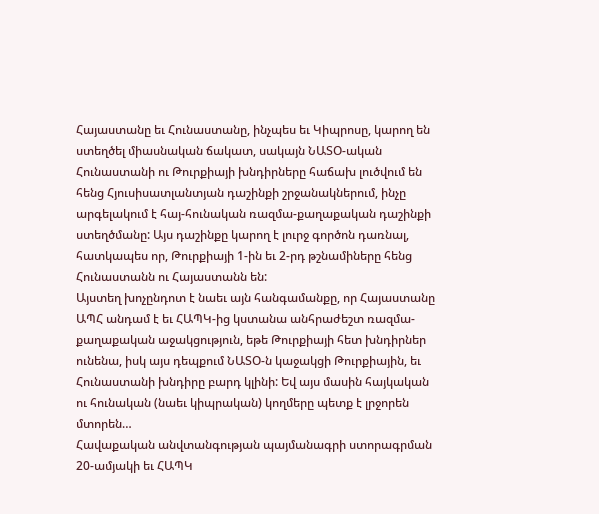Հայաստանը եւ Հունաստանը, ինչպես եւ Կիպրոսը, կարող են ստեղծել միասնական ճակատ, սակայն ՆԱՏՕ-ական Հունաստանի ու Թուրքիայի խնդիրները հաճախ լուծվում են հենց Հյուսիսատլանտյան դաշինքի շրջանակներում, ինչը արգելակում է հայ-հունական ռազմա-քաղաքական դաշինքի ստեղծմանը: Այս դաշինքը կարող է լուրջ գործոն դառնալ, հատկապես որ, Թուրքիայի 1-ին եւ 2-րդ թշնամիները հենց Հունաստանն ու Հայաստանն են:
Այստեղ խոչընդոտ է նաեւ այն հանգամանքը, որ Հայաստանը ԱՊՀ անդամ է եւ ՀԱՊԿ-ից կստանա անհրաժեշտ ռազմա-քաղաքական աջակցություն, եթե Թուրքիայի հետ խնդիրներ ունենա, իսկ այս դեպքում ՆԱՏՕ-ն կաջակցի Թուրքիային, եւ Հունաստանի խնդիրը բարդ կլինի: Եվ այս մասին հայկական ու հունական (նաեւ կիպրական) կողմերը պետք է լրջորեն մտորեն…
Հավաքական անվտանգության պայմանագրի ստորագրման 20-ամյակի եւ ՀԱՊԿ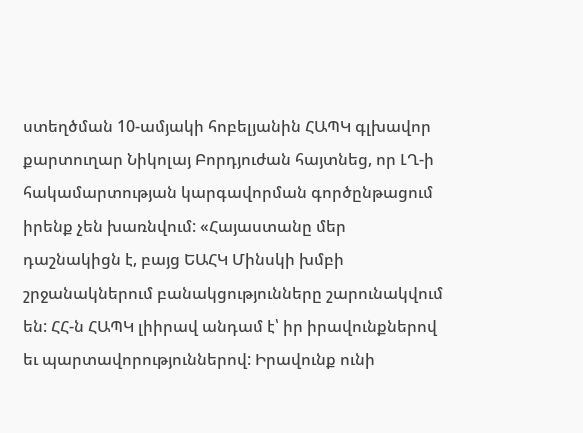ստեղծման 10-ամյակի հոբելյանին ՀԱՊԿ գլխավոր քարտուղար Նիկոլայ Բորդյուժան հայտնեց, որ ԼՂ-ի հակամարտության կարգավորման գործընթացում իրենք չեն խառնվում: «Հայաստանը մեր դաշնակիցն է, բայց ԵԱՀԿ Մինսկի խմբի շրջանակներում բանակցությունները շարունակվում են: ՀՀ-ն ՀԱՊԿ լիիրավ անդամ է՝ իր իրավունքներով եւ պարտավորություններով: Իրավունք ունի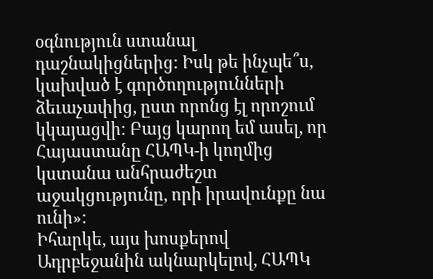օգնություն ստանալ դաշնակիցներից: Իսկ թե ինչպե՞ս, կախված է գործողությունների ձեւաչափից, ըստ որոնց էլ որոշում կկայացվի: Բայց կարող եմ ասել, որ Հայաստանը ՀԱՊԿ-ի կողմից կստանա անհրաժեշտ աջակցությունը, որի իրավունքը նա ունի»:
Իհարկե, այս խոսքերով Ադրբեջանին ակնարկելով, ՀԱՊԿ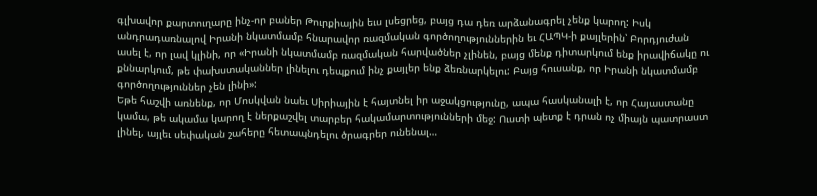գլխավոր քարտուղարը ինչ-որ բաներ Թուրքիային եւս լսեցրեց, բայց դա դեռ արձանագրել չենք կարող: Իսկ անդրադառնալով Իրանի նկատմամբ հնարավոր ռազմական գործողություններին եւ ՀԱՊԿ-ի քայլերին՝ Բորդյուժան ասել է, որ լավ կլինի, որ «Իրանի նկատմամբ ռազմական հարվածներ չլինեն, բայց մենք դիտարկում ենք իրավիճակը ու քննարկում, թե փախստականներ լինելու դեպքում ինչ քայլեր ենք ձեռնարկելու: Բայց հուսանք, որ Իրանի նկատմամբ գործողություններ չեն լինի»:
Եթե հաշվի առնենք, որ Մոսկվան նաեւ Սիրիային է հայտնել իր աջակցությունը, ապա հասկանալի է, որ Հայաստանը կամա, թե ակամա կարող է ներքաշվել տարբեր հակամարտությունների մեջ: Ուստի պետք է դրան ոչ միայն պատրաստ լինել, այլեւ սեփական շահերը հետապնդելու ծրագրեր ունենալ…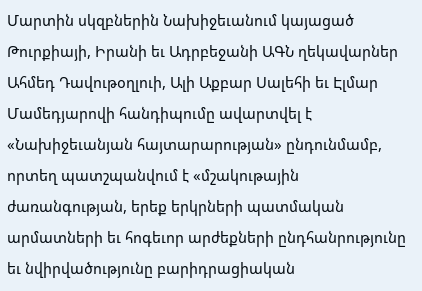Մարտին սկզբներին Նախիջեւանում կայացած Թուրքիայի, Իրանի եւ Ադրբեջանի ԱԳՆ ղեկավարներ Ահմեդ Դավութօղլուի, Ալի Աքբար Սալեհի եւ Էլմար Մամեդյարովի հանդիպումը ավարտվել է «Նախիջեւանյան հայտարարության» ընդունմամբ, որտեղ պատշպանվում է «մշակութային ժառանգության, երեք երկրների պատմական արմատների եւ հոգեւոր արժեքների ընդհանրությունը եւ նվիրվածությունը բարիդրացիական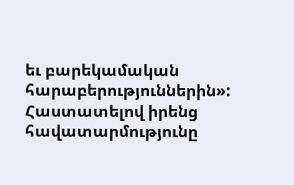եւ բարեկամական հարաբերություններին»: Հաստատելով իրենց հավատարմությունը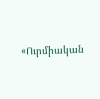«Ուրմիական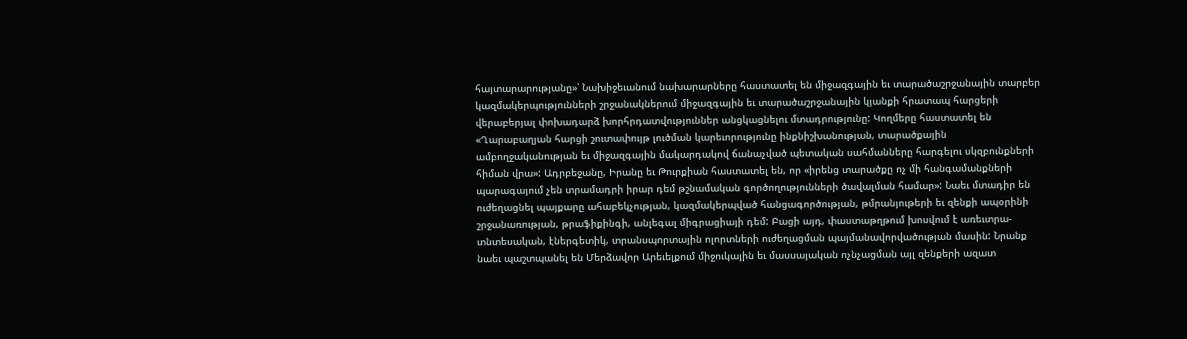հայտարարությանը»՝ Նախիջեւանում նախարարները հաստատել են միջազգային եւ տարածաշրջանային տարբեր կազմակերպությունների շրջանակներում միջազգային եւ տարածաշրջանային կյանքի հրատապ հարցերի վերաբերյալ փոխադարձ խորհրդատվություններ անցկացնելու մտադրությունը: Կողմերը հաստատել են «Ղարաբաղյան հարցի շուտափույթ լուծման կարեւորությունը ինքնիշխանության, տարածքային ամբողջականության եւ միջազգային մակարդակով ճանաչված պետական սահմանները հարգելու սկզբունքների հիման վրա»: Ադրբեջանը, Իրանը եւ Թուրքիան հաստատել են, որ «իրենց տարածքը ոչ մի հանգամանքների պարագայում չեն տրամադրի իրար դեմ թշնամական գործողությունների ծավալման համար»: Նաեւ մտադիր են ուժեղացնել պայքարը ահաբեկչության, կազմակերպված հանցագործության, թմրանյութերի եւ զենքի ապօրինի շրջանառության, թրաֆիքինգի, անլեգալ միգրացիայի դեմ: Բացի այդ, փաստաթղթում խոսվում է առեւտրա-տնտեսական, էներգետիկ, տրանսպորտային ոլորտների ուժեղացման պայմանավորվածության մասին: Նրանք նաեւ պաշտպանել են Մերձավոր Արեւելքում միջուկային եւ մասսայական ոչնչացման այլ զենքերի ազատ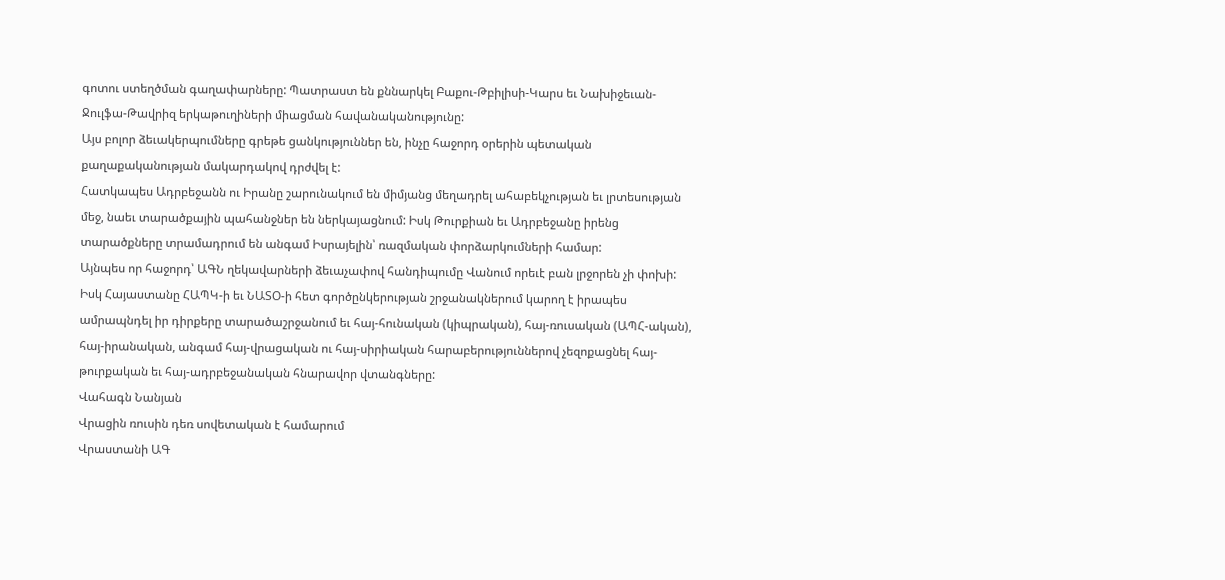գոտու ստեղծման գաղափարները: Պատրաստ են քննարկել Բաքու-Թբիլիսի-Կարս եւ Նախիջեւան-Ջուլֆա-Թավրիզ երկաթուղիների միացման հավանականությունը:
Այս բոլոր ձեւակերպումները գրեթե ցանկություններ են, ինչը հաջորդ օրերին պետական քաղաքականության մակարդակով դրժվել է:
Հատկապես Ադրբեջանն ու Իրանը շարունակում են միմյանց մեղադրել ահաբեկչության եւ լրտեսության մեջ, նաեւ տարածքային պահանջներ են ներկայացնում: Իսկ Թուրքիան եւ Ադրբեջանը իրենց տարածքները տրամադրում են անգամ Իսրայելին՝ ռազմական փորձարկումների համար:
Այնպես որ հաջորդ՝ ԱԳՆ ղեկավարների ձեւաչափով հանդիպումը Վանում որեւէ բան լրջորեն չի փոխի:
Իսկ Հայաստանը ՀԱՊԿ-ի եւ ՆԱՏՕ-ի հետ գործընկերության շրջանակներում կարող է իրապես ամրապնդել իր դիրքերը տարածաշրջանում եւ հայ-հունական (կիպրական), հայ-ռուսական (ԱՊՀ-ական), հայ-իրանական, անգամ հայ-վրացական ու հայ-սիրիական հարաբերություններով չեզոքացնել հայ-թուրքական եւ հայ-ադրբեջանական հնարավոր վտանգները:
Վահագն Նանյան
Վրացին ռուսին դեռ սովետական է համարում
Վրաստանի ԱԳ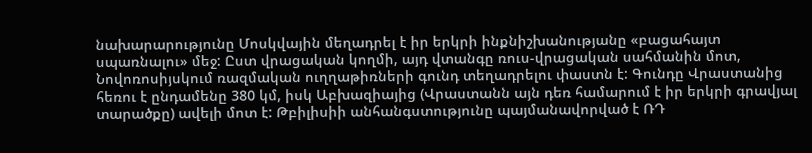նախարարությունը Մոսկվային մեղադրել է իր երկրի ինքնիշխանությանը «բացահայտ սպառնալու» մեջ: Ըստ վրացական կողմի, այդ վտանգը ռուս-վրացական սահմանին մոտ, Նովոռոսիյսկում ռազմական ուղղաթիռների գունդ տեղադրելու փաստն է: Գունդը Վրաստանից հեռու է ընդամենը 380 կմ, իսկ Աբխազիայից (Վրաստանն այն դեռ համարում է իր երկրի գրավյալ տարածքը) ավելի մոտ է: Թբիլիսիի անհանգստությունը պայմանավորված է ՌԴ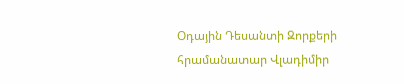Օդային Դեսանտի Զորքերի հրամանատար Վլադիմիր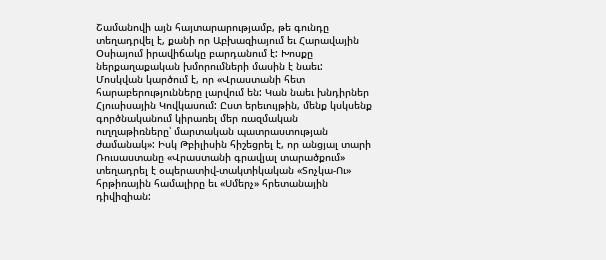Շամանովի այն հայտարարությամբ, թե գունդը տեղադրվել է, քանի որ Աբխազիայում եւ Հարավային Օսիայում իրավիճակը բարդանում է: Խոսքը ներքաղաքական խմորումների մասին է նաեւ:
Մոսկվան կարծում է, որ «Վրաստանի հետ հարաբերությունները լարվում են: Կան նաեւ խնդիրներ Հյուսիսային Կովկասում: Ըստ երեւույթին, մենք կսկսենք գործնականում կիրառել մեր ռազմական ուղղաթիռները՝ մարտական պատրաստության ժամանակ»: Իսկ Թբիլիսին հիշեցրել է, որ անցյալ տարի Ռուսաստանը «Վրաստանի գրավյալ տարածքում» տեղադրել է օպերատիվ-տակտիկական «Տոչկա-Ու» հրթիռային համալիրը եւ «Սմերչ» հրետանային դիվիզիան: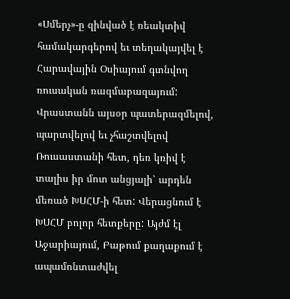«Սմերչ»-ը զինված է ռեակտիվ համակարգերով եւ տեղակայվել է Հարավային Օսիայում գտնվող ռուսական ռազմաբազայում:
Վրաստանն այսօր պատերազմելով, պարտվելով եւ չհաշտվելով Ռուսաստանի հետ, դեռ կռիվ է տալիս իր մոտ անցյալի՝ արդեն մեռած ԽՍՀՄ-ի հետ: Վերացնում է ԽՍՀՄ բոլոր հետքերը: Այժմ էլ Աջարիայում, Բաթում քաղաքում է ապամոնտաժվել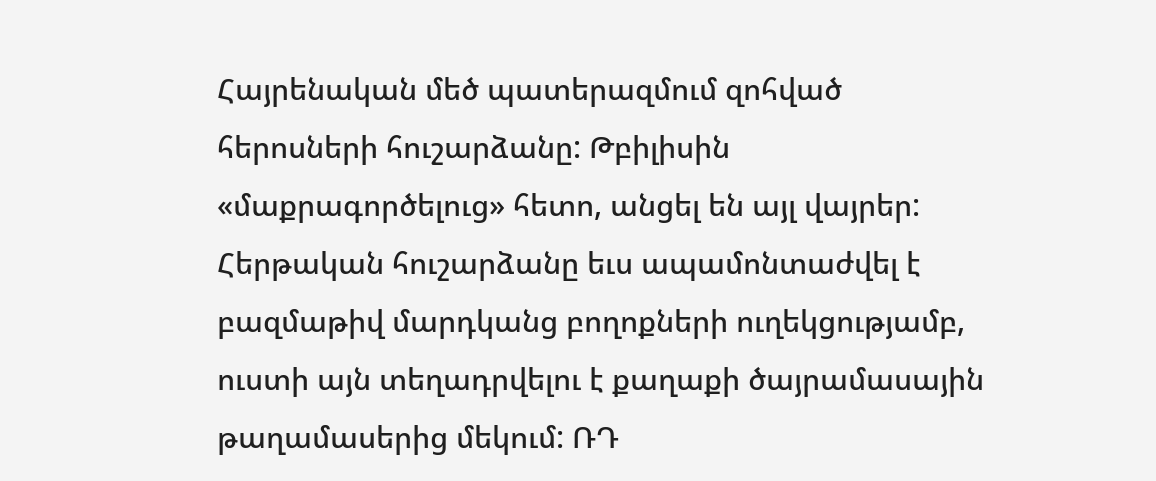Հայրենական մեծ պատերազմում զոհված հերոսների հուշարձանը: Թբիլիսին «մաքրագործելուց» հետո, անցել են այլ վայրեր:
Հերթական հուշարձանը եւս ապամոնտաժվել է բազմաթիվ մարդկանց բողոքների ուղեկցությամբ, ուստի այն տեղադրվելու է քաղաքի ծայրամասային թաղամասերից մեկում: ՌԴ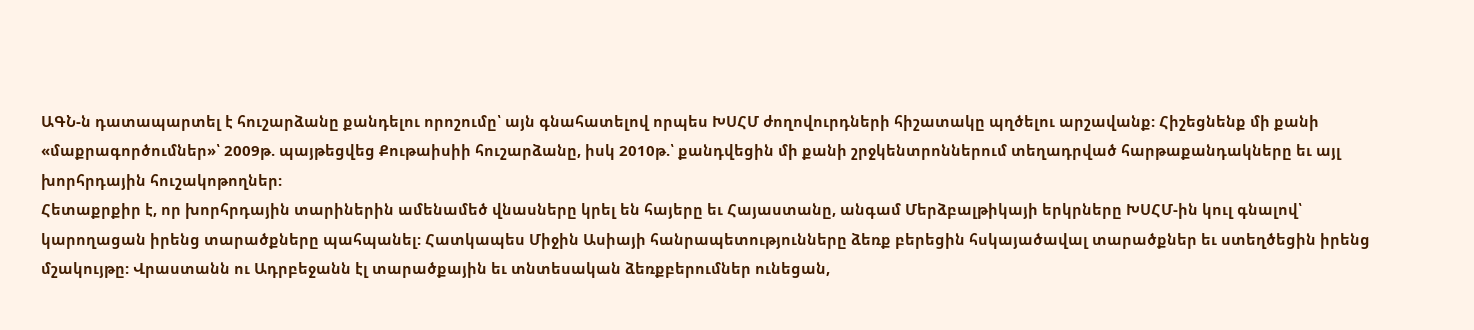ԱԳՆ-ն դատապարտել է հուշարձանը քանդելու որոշումը՝ այն գնահատելով որպես ԽՍՀՄ ժողովուրդների հիշատակը պղծելու արշավանք: Հիշեցնենք մի քանի «մաքրագործումներ»՝ 2009թ. պայթեցվեց Քութաիսիի հուշարձանը, իսկ 2010թ.՝ քանդվեցին մի քանի շրջկենտրոններում տեղադրված հարթաքանդակները եւ այլ խորհրդային հուշակոթողներ:
Հետաքրքիր է, որ խորհրդային տարիներին ամենամեծ վնասները կրել են հայերը եւ Հայաստանը, անգամ Մերձբալթիկայի երկրները ԽՍՀՄ-ին կուլ գնալով՝ կարողացան իրենց տարածքները պահպանել: Հատկապես Միջին Ասիայի հանրապետությունները ձեռք բերեցին հսկայածավալ տարածքներ եւ ստեղծեցին իրենց մշակույթը: Վրաստանն ու Ադրբեջանն էլ տարածքային եւ տնտեսական ձեռքբերումներ ունեցան,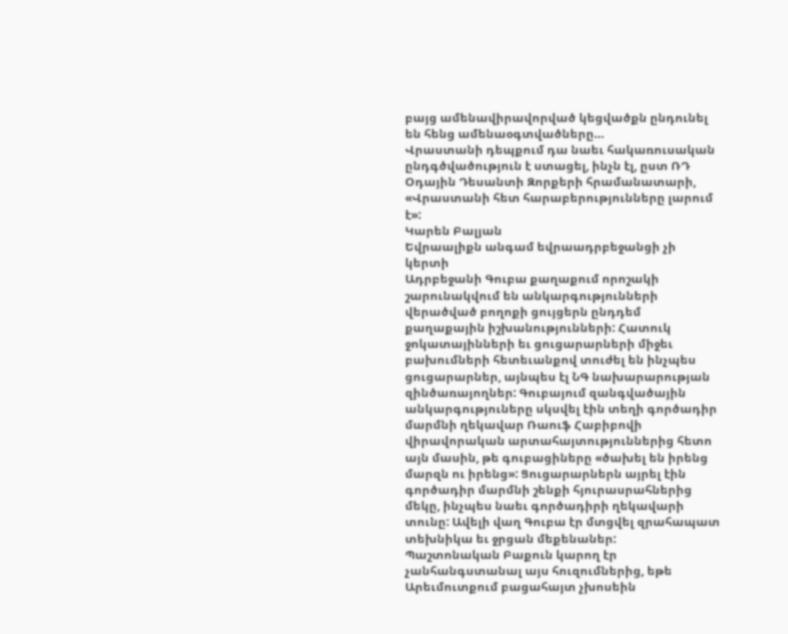բայց ամենավիրավորված կեցվածքն ընդունել են հենց ամենաօգտվածները…
Վրաստանի դեպքում դա նաեւ հակառուսական ընդգծվածություն է ստացել, ինչն էլ, ըստ ՌԴ Օդային Դեսանտի Զորքերի հրամանատարի, «Վրաստանի հետ հարաբերությունները լարում է»:
Կարեն Բալյան
Եվրաալիքն անգամ եվրաադրբեջանցի չի կերտի
Ադրբեջանի Գուբա քաղաքում որոշակի շարունակվում են անկարգությունների վերածված բողոքի ցույցերն ընդդեմ քաղաքային իշխանությունների: Հատուկ ջոկատայինների եւ ցուցարարների միջեւ բախումների հետեւանքով տուժել են ինչպես ցուցարարներ, այնպես էլ ՆԳ նախարարության զինծառայողներ: Գուբայում զանգվածային անկարգություները սկսվել էին տեղի գործադիր մարմնի ղեկավար Ռաուֆ Հաբիբովի վիրավորական արտահայտություններից հետո այն մասին, թե գուբացիները «ծախել են իրենց մարզն ու իրենց»: Ցուցարարներն այրել էին գործադիր մարմնի շենքի հյուրասրահներից մեկը, ինչպես նաեւ գործադիրի ղեկավարի տունը: Ավելի վաղ Գուբա էր մտցվել զրահապատ տեխնիկա եւ ջրցան մեքենաներ:
Պաշտոնական Բաքուն կարող էր չանհանգստանալ այս հուզումներից, եթե Արեւմուտքում բացահայտ չխոսեին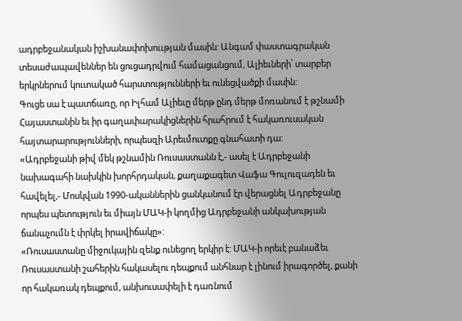ադրբեջանական իշխանափոխոււթյան մասին: Անգամ փաստագրական տեսաժապավեններ են ցուցադրվում համացանցում, Ալիեւների՝ տարբեր երկրներում կուտակած հարստությունների եւ ունեցվածքի մասին:
Գուցե սա է պատճառը, որ Իլհամ Ալիեւը մերթ ընդ մերթ մոռանում է թշնամի Հայաստանին եւ իր գաղափարակիցներին հրահրում է հակառուսական հայտարարությունների, որպեսզի Արեւմուտքը գնահատի դա:
«Ադրբեջանի թիվ մեկ թշնամին Ռուսաստանն է,- ասել է Ադրբեջանի նախագահի նախկին խորհրդական, քաղաքագետ Վաֆա Գուլուզադեն եւ հավելել,- Մոսկվան 1990-ականներին ցանկանում էր վերացնել Ադրբեջանը որպես պետություն եւ միայն ՄԱԿ-ի կողմից Ադրբեջանի անկախության ճանաչումն է փրկել իրավիճակը»:
«Ռուսաստանը միջուկային զենք ունեցող երկիր է: ՄԱԿ-ի որեւէ բանաձեւ Ռուսաստանի շահերին հակասելու դեպքում անհնար է լինում իրագործել, քանի որ հակառակ դեպքում, անխուսափելի է դառնում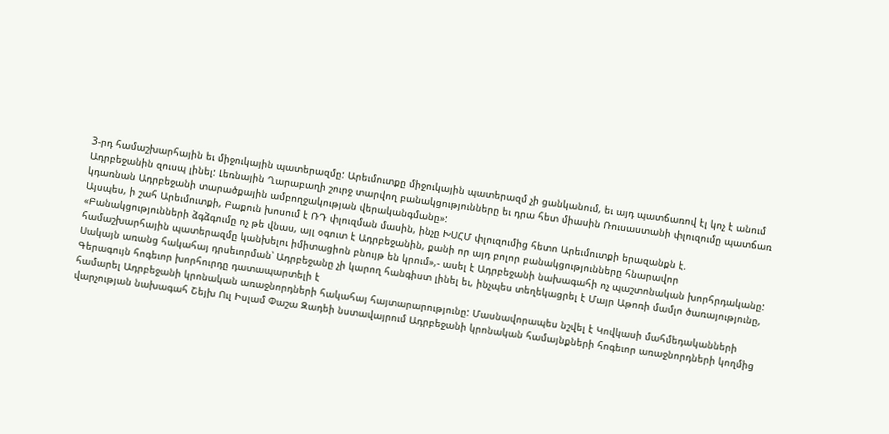3-րդ համաշխարհային եւ միջուկային պատերազմը: Արեւմուտքը միջուկային պատերազմ չի ցանկանում, եւ այդ պատճառով էլ կոչ է անում Ադրբեջանին զուսպ լինել: Լեռնային Ղարաբաղի շուրջ տարվող բանակցությունները եւ դրա հետ միասին Ռուսաստանի փլուզումը պատճառ կդառնան Ադրբեջանի տարածքային ամբողջակության վերականգմանը»:
Այսպես, ի շահ Արեւմուտքի, Բաքուն խոսում է ՌԴ փլուզման մասին, ինչը ԽՍՀՄ փլուզումից հետո Արեւմուտքի երազանքն է. «Բանակցությունների ձգձգումը ոչ թե վնաս, այլ օգուտ է Ադրբեջանին, քանի որ այդ բոլոր բանակցությունները հնարավոր համաշխարհային պատերազմը կանխելու իմիտացիոն բնույթ են կրում»,- ասել է Ադրբեջանի նախագահի ոչ պաշտոնական խորհրդականը:
Սակայն առանց հակահայ դրսեւորման՝ Ադրբեջանը չի կարող հանգիստ լինել եւ, ինչպես տեղեկացրել է Մայր Աթոռի մամլո ծառայությունը, Գերագույն հոգեւոր խորհուրդը դատապարտելի է
համարել Ադրբեջանի կրոնական առաջնորդների հակահայ հայտարարությունը: Մասնավորապես նշվել է Կովկասի մահմեդականների վարչության նախագահ Շեյխ Ուլ Իսլամ Փաշա Զադեի նստավայրում Ադրբեջանի կրոնական համայնքների հոգեւոր առաջնորդների կողմից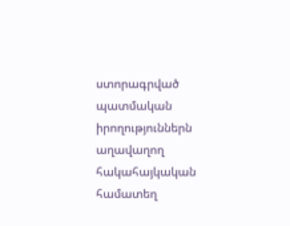ստորագրված պատմական իրողություններն աղավաղող հակահայկական համատեղ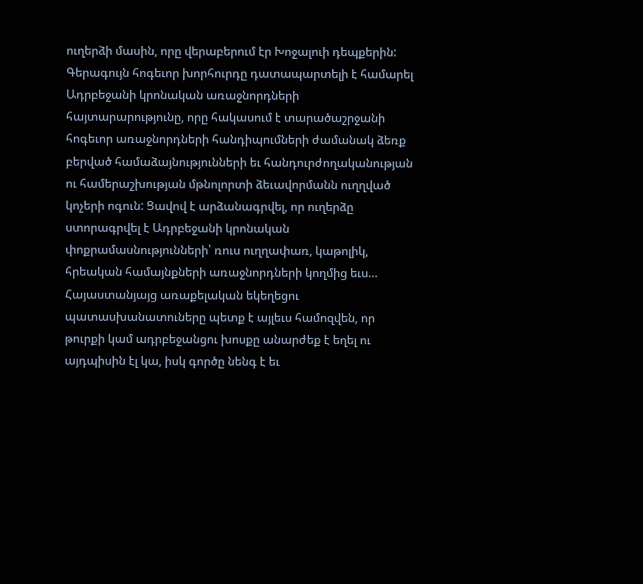ուղերձի մասին, որը վերաբերում էր Խոջալուի դեպքերին: Գերագույն հոգեւոր խորհուրդը դատապարտելի է համարել Ադրբեջանի կրոնական առաջնորդների հայտարարությունը, որը հակասում է տարածաշրջանի հոգեւոր առաջնորդների հանդիպումների ժամանակ ձեռք բերված համաձայնությունների եւ հանդուրժողականության ու համերաշխության մթնոլորտի ձեւավորմանն ուղղված կոչերի ոգուն: Ցավով է արձանագրվել, որ ուղերձը ստորագրվել է Ադրբեջանի կրոնական փոքրամասնությունների՝ ռուս ուղղափառ, կաթոլիկ, հրեական համայնքների առաջնորդների կողմից եւս…
Հայաստանյայց առաքելական եկեղեցու պատասխանատուները պետք է այլեւս համոզվեն, որ թուրքի կամ ադրբեջանցու խոսքը անարժեք է եղել ու այդպիսին էլ կա, իսկ գործը նենգ է եւ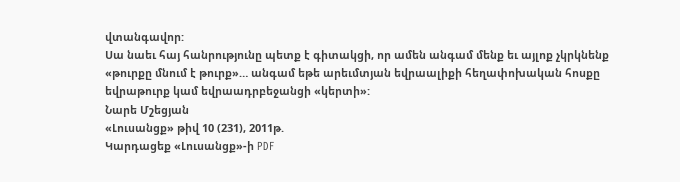վտանգավոր:
Սա նաեւ հայ հանրությունը պետք է գիտակցի, որ ամեն անգամ մենք եւ այլոք չկրկնենք «թուրքը մնում է թուրք»… անգամ եթե արեւմտյան եվրաալիքի հեղափոխական հոսքը եվրաթուրք կամ եվրաադրբեջանցի «կերտի»:
Նարե Մշեցյան
«Լուսանցք» թիվ 10 (231), 2011թ.
Կարդացեք «Լուսանցք»-ի PDF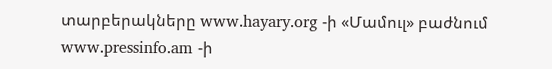տարբերակները www.hayary.org -ի «Մամուլ» բաժնում www.pressinfo.am -ի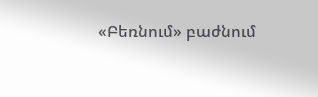«Բեռնում» բաժնում